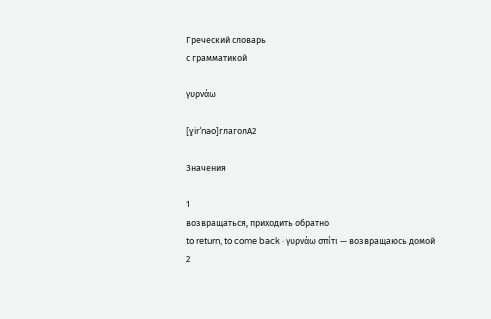Греческий словарь
с грамматикой

γυρνάω

[ɣirˈnao]глаголA2

Значения

1
возвращаться, приходить обратно
to return, to come back · γυρνάω σπίτι — возвращаюсь домой
2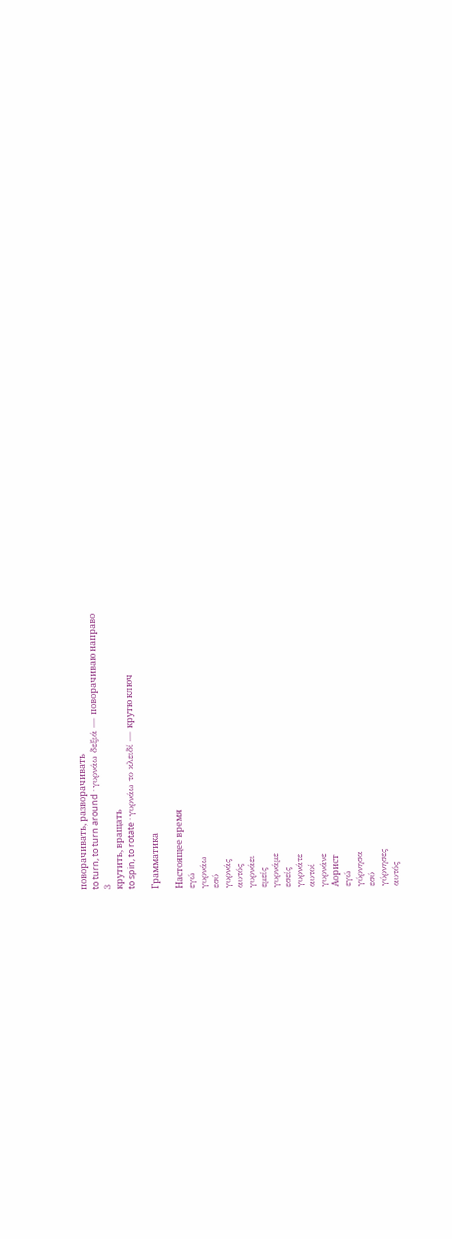поворачивать, разворачивать
to turn, to turn around · γυρνάω δεξιά — поворачиваю направо
3
крутить, вращать
to spin, to rotate · γυρνάω το κλειδί — крутю ключ

Грамматика

Настоящее время
εγώ
γυρνάω
εσύ
γυρνάς
αυτός
γυρνάει
εμείς
γυρνάμε
εσείς
γυρνάτε
αυτοί
γυρνάνε
Аорист
εγώ
γύρνησα
εσύ
γύρνησες
αυτός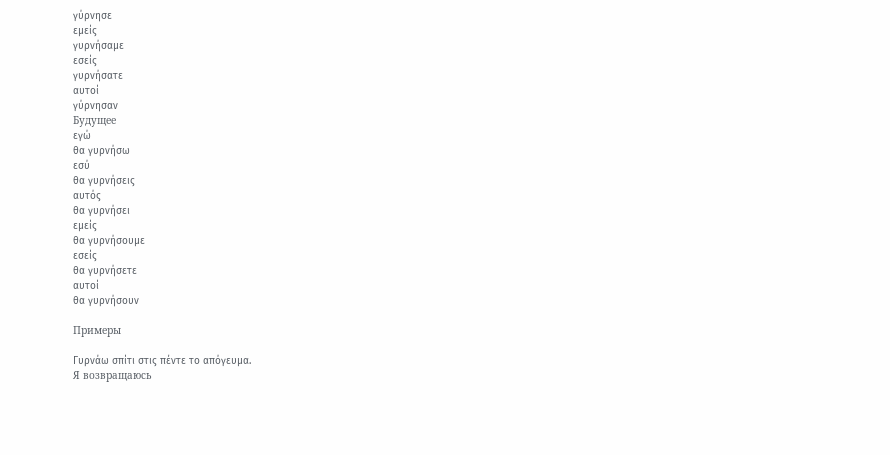γύρνησε
εμείς
γυρνήσαμε
εσείς
γυρνήσατε
αυτοί
γύρνησαν
Будущее
εγώ
θα γυρνήσω
εσύ
θα γυρνήσεις
αυτός
θα γυρνήσει
εμείς
θα γυρνήσουμε
εσείς
θα γυρνήσετε
αυτοί
θα γυρνήσουν

Примеры

Γυρνάω σπίτι στις πέντε το απόγευμα.
Я возвращаюсь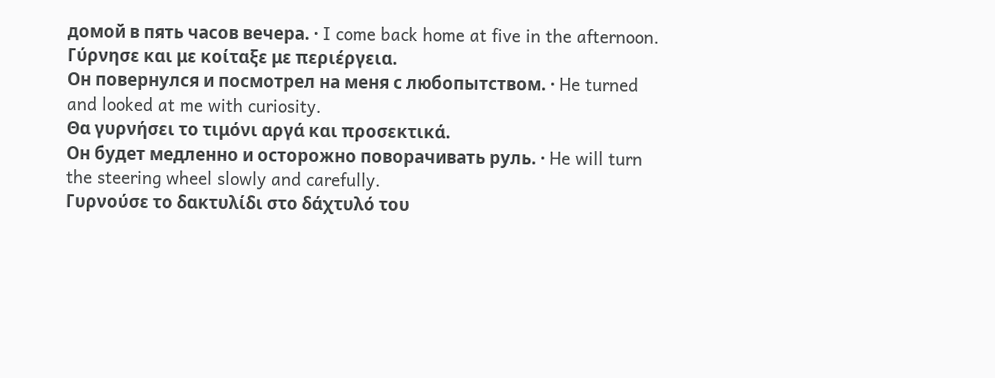домой в пять часов вечера. · I come back home at five in the afternoon.
Γύρνησε και με κοίταξε με περιέργεια.
Он повернулся и посмотрел на меня с любопытством. · He turned and looked at me with curiosity.
Θα γυρνήσει το τιμόνι αργά και προσεκτικά.
Он будет медленно и осторожно поворачивать руль. · He will turn the steering wheel slowly and carefully.
Γυρνούσε το δακτυλίδι στο δάχτυλό του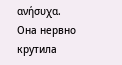ανήσυχα.
Она нервно крутила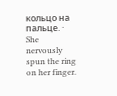кольцо на пальце. · She nervously spun the ring on her finger.